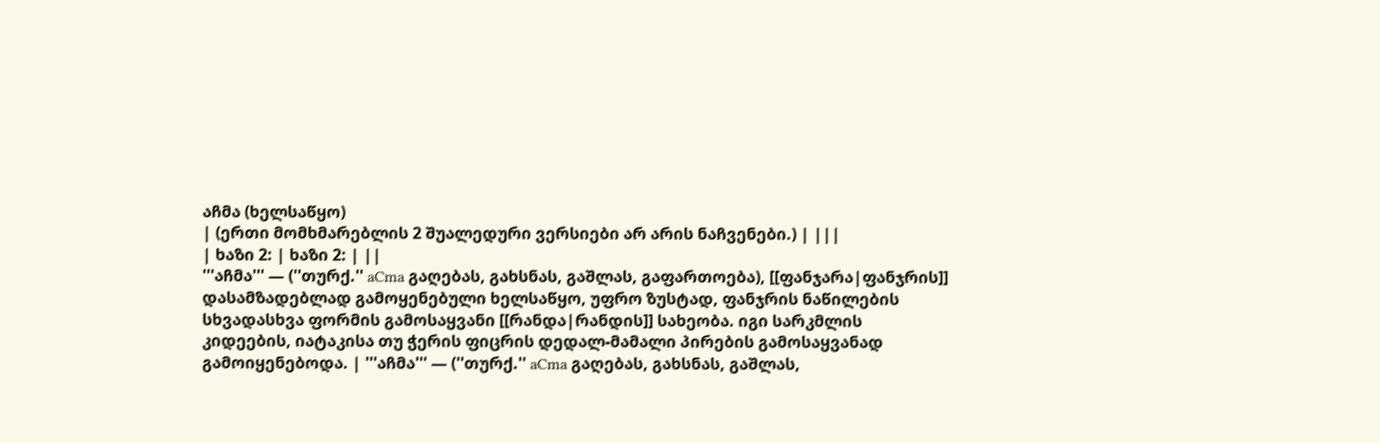აჩმა (ხელსაწყო)
| (ერთი მომხმარებლის 2 შუალედური ვერსიები არ არის ნაჩვენები.) | |||
| ხაზი 2: | ხაზი 2: | ||
'''აჩმა''' — (''თურქ.'' aCma გაღებას, გახსნას, გაშლას, გაფართოება), [[ფანჯარა|ფანჯრის]] დასამზადებლად გამოყენებული ხელსაწყო, უფრო ზუსტად, ფანჯრის ნაწილების სხვადასხვა ფორმის გამოსაყვანი [[რანდა|რანდის]] სახეობა. იგი სარკმლის კიდეების, იატაკისა თუ ჭერის ფიცრის დედალ-მამალი პირების გამოსაყვანად გამოიყენებოდა. | '''აჩმა''' — (''თურქ.'' aCma გაღებას, გახსნას, გაშლას,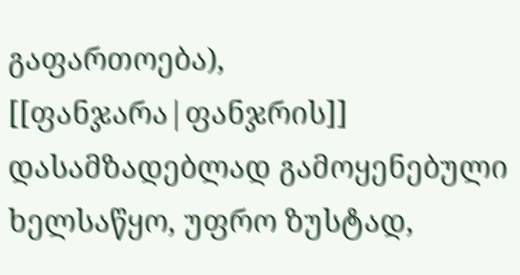გაფართოება), [[ფანჯარა|ფანჯრის]] დასამზადებლად გამოყენებული ხელსაწყო, უფრო ზუსტად,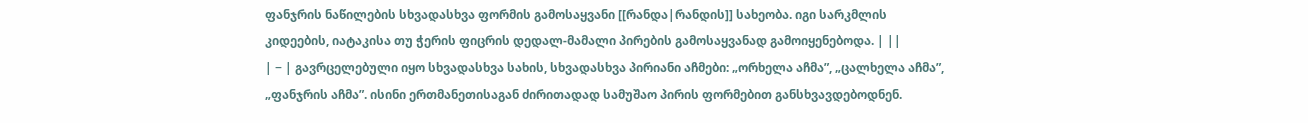ფანჯრის ნაწილების სხვადასხვა ფორმის გამოსაყვანი [[რანდა|რანდის]] სახეობა. იგი სარკმლის კიდეების, იატაკისა თუ ჭერის ფიცრის დედალ-მამალი პირების გამოსაყვანად გამოიყენებოდა. | ||
| − | გავრცელებული იყო სხვადასხვა სახის, სხვადასხვა პირიანი აჩმები: „ორხელა აჩმა”, „ცალხელა აჩმა”, „ფანჯრის აჩმა”. ისინი ერთმანეთისაგან ძირითადად სამუშაო პირის ფორმებით განსხვავდებოდნენ.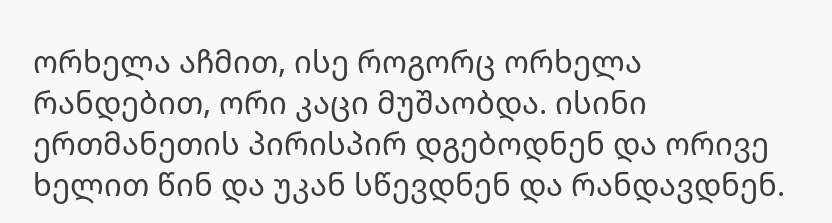ორხელა აჩმით, ისე როგორც ორხელა რანდებით, ორი კაცი მუშაობდა. ისინი ერთმანეთის პირისპირ დგებოდნენ და ორივე ხელით წინ და უკან სწევდნენ და რანდავდნენ.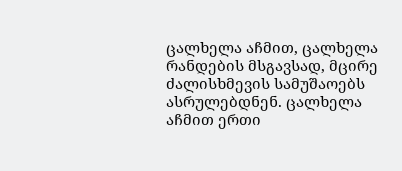ცალხელა აჩმით, ცალხელა რანდების მსგავსად, მცირე ძალისხმევის სამუშაოებს ასრულებდნენ. ცალხელა აჩმით ერთი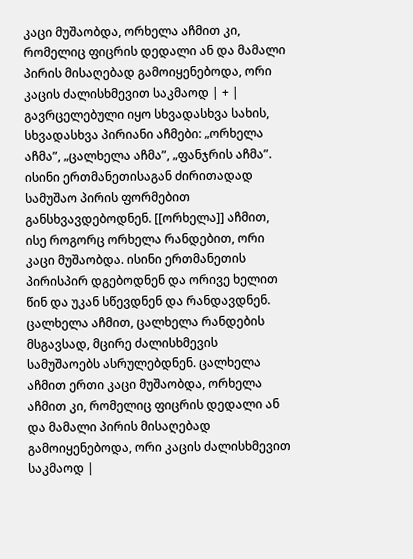კაცი მუშაობდა, ორხელა აჩმით კი, რომელიც ფიცრის დედალი ან და მამალი პირის მისაღებად გამოიყენებოდა, ორი კაცის ძალისხმევით საკმაოდ | + | გავრცელებული იყო სხვადასხვა სახის, სხვადასხვა პირიანი აჩმები: „ორხელა აჩმა”, „ცალხელა აჩმა”, „ფანჯრის აჩმა”. ისინი ერთმანეთისაგან ძირითადად სამუშაო პირის ფორმებით განსხვავდებოდნენ. [[ორხელა]] აჩმით, ისე როგორც ორხელა რანდებით, ორი კაცი მუშაობდა. ისინი ერთმანეთის პირისპირ დგებოდნენ და ორივე ხელით წინ და უკან სწევდნენ და რანდავდნენ. ცალხელა აჩმით, ცალხელა რანდების მსგავსად, მცირე ძალისხმევის სამუშაოებს ასრულებდნენ. ცალხელა აჩმით ერთი კაცი მუშაობდა, ორხელა აჩმით კი, რომელიც ფიცრის დედალი ან და მამალი პირის მისაღებად გამოიყენებოდა, ორი კაცის ძალისხმევით საკმაოდ |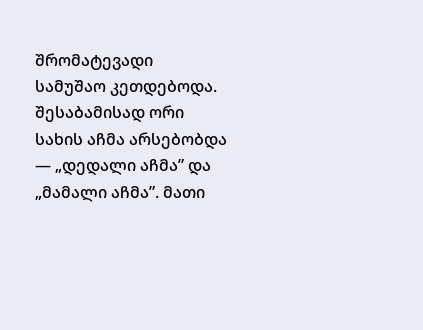შრომატევადი სამუშაო კეთდებოდა. შესაბამისად ორი სახის აჩმა არსებობდა — „დედალი აჩმა” და „მამალი აჩმა”. მათი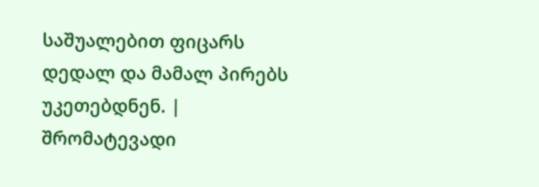საშუალებით ფიცარს დედალ და მამალ პირებს უკეთებდნენ. | შრომატევადი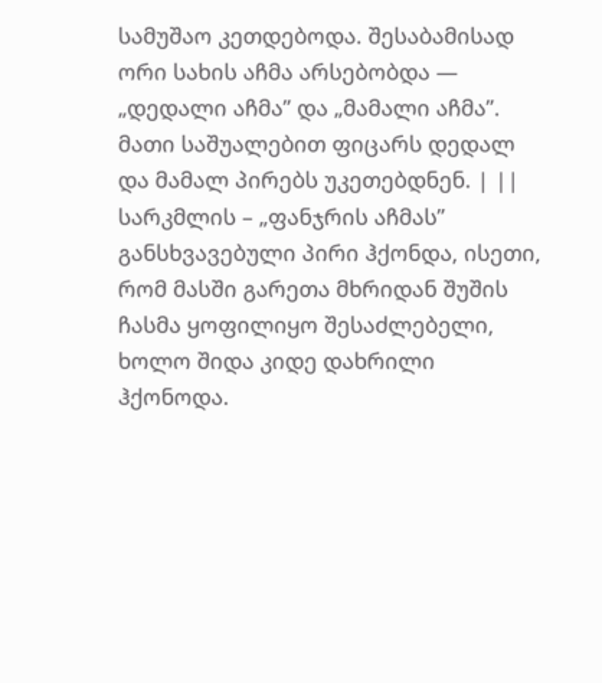სამუშაო კეთდებოდა. შესაბამისად ორი სახის აჩმა არსებობდა — „დედალი აჩმა” და „მამალი აჩმა”. მათი საშუალებით ფიცარს დედალ და მამალ პირებს უკეთებდნენ. | ||
სარკმლის – „ფანჯრის აჩმას” განსხვავებული პირი ჰქონდა, ისეთი, რომ მასში გარეთა მხრიდან შუშის ჩასმა ყოფილიყო შესაძლებელი, ხოლო შიდა კიდე დახრილი ჰქონოდა.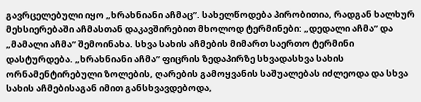გავრცელებული იყო „ხრახნიანი აჩმაც”. სახელწოდება პირობითია, რადგან ხალხურ მეხსიერებაში აჩმასთან დაკავშირებით მხოლოდ ტერმინები: „დედალი აჩმა” და „მამალი აჩმა” შემოინახა. სხვა სახის აჩმების მიმართ საერთო ტერმინი დასტურდება. „ხრახნიანი აჩმა” ფიცრის ზედაპირზე სხვადასხვა სახის ორნამენტირებული ზოლების, ღარების გამოყვანის საშუალებას იძლეოდა და სხვა სახის აჩმებისაგან იმით განსხვავდებოდა,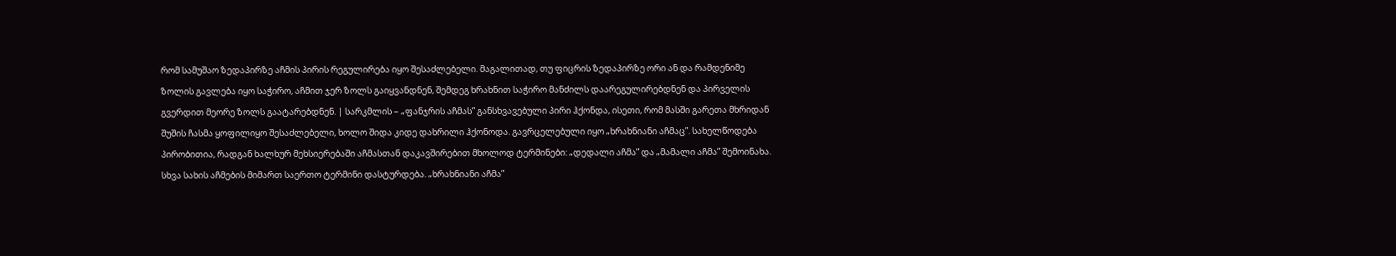რომ სამუშაო ზედაპირზე აჩმის პირის რეგულირება იყო შესაძლებელი. მაგალითად, თუ ფიცრის ზედაპირზე ორი ან და რამდენიმე ზოლის გავლება იყო საჭირო, აჩმით ჯერ ზოლს გაიყვანდნენ, შემდეგ ხრახნით საჭირო მანძილს დაარეგულირებდნენ და პირველის გვერდით მეორე ზოლს გაატარებდნენ. | სარკმლის – „ფანჯრის აჩმას” განსხვავებული პირი ჰქონდა, ისეთი, რომ მასში გარეთა მხრიდან შუშის ჩასმა ყოფილიყო შესაძლებელი, ხოლო შიდა კიდე დახრილი ჰქონოდა. გავრცელებული იყო „ხრახნიანი აჩმაც”. სახელწოდება პირობითია, რადგან ხალხურ მეხსიერებაში აჩმასთან დაკავშირებით მხოლოდ ტერმინები: „დედალი აჩმა” და „მამალი აჩმა” შემოინახა. სხვა სახის აჩმების მიმართ საერთო ტერმინი დასტურდება. „ხრახნიანი აჩმა”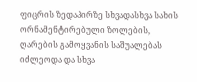ფიცრის ზედაპირზე სხვადასხვა სახის ორნამენტირებული ზოლების, ღარების გამოყვანის საშუალებას იძლეოდა და სხვა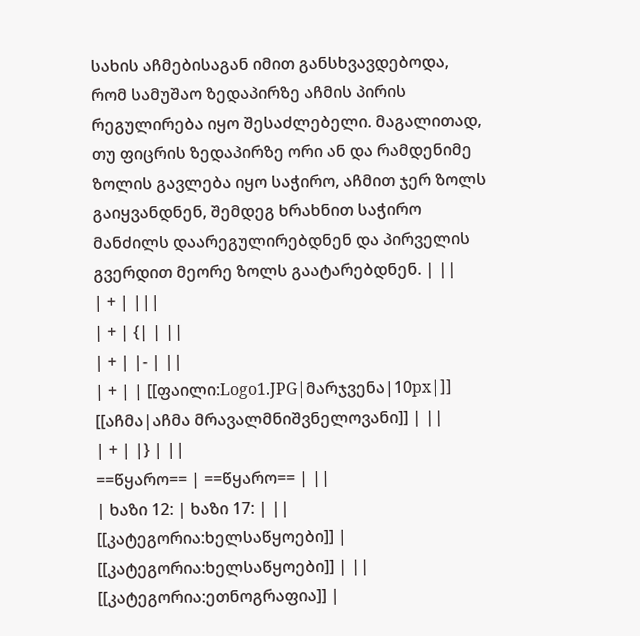სახის აჩმებისაგან იმით განსხვავდებოდა, რომ სამუშაო ზედაპირზე აჩმის პირის რეგულირება იყო შესაძლებელი. მაგალითად, თუ ფიცრის ზედაპირზე ორი ან და რამდენიმე ზოლის გავლება იყო საჭირო, აჩმით ჯერ ზოლს გაიყვანდნენ, შემდეგ ხრახნით საჭირო მანძილს დაარეგულირებდნენ და პირველის გვერდით მეორე ზოლს გაატარებდნენ. | ||
| + | |||
| + | {| | ||
| + | |- | ||
| + | | [[ფაილი:Logo1.JPG|მარჯვენა|10px|]] [[აჩმა|აჩმა მრავალმნიშვნელოვანი]] | ||
| + | |} | ||
==წყარო== | ==წყარო== | ||
| ხაზი 12: | ხაზი 17: | ||
[[კატეგორია:ხელსაწყოები]] | [[კატეგორია:ხელსაწყოები]] | ||
[[კატეგორია:ეთნოგრაფია]] |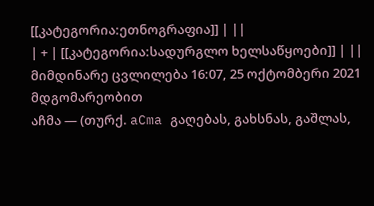[[კატეგორია:ეთნოგრაფია]] | ||
| + | [[კატეგორია:სადურგლო ხელსაწყოები]] | ||
მიმდინარე ცვლილება 16:07, 25 ოქტომბერი 2021 მდგომარეობით
აჩმა — (თურქ. aCma გაღებას, გახსნას, გაშლას,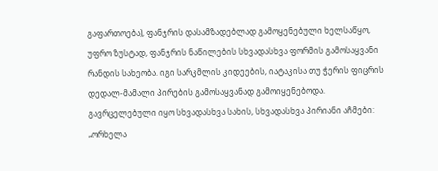გაფართოება), ფანჯრის დასამზადებლად გამოყენებული ხელსაწყო, უფრო ზუსტად, ფანჯრის ნაწილების სხვადასხვა ფორმის გამოსაყვანი რანდის სახეობა. იგი სარკმლის კიდეების, იატაკისა თუ ჭერის ფიცრის დედალ-მამალი პირების გამოსაყვანად გამოიყენებოდა.
გავრცელებული იყო სხვადასხვა სახის, სხვადასხვა პირიანი აჩმები: „ორხელა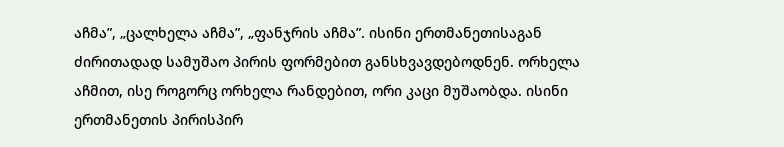აჩმა”, „ცალხელა აჩმა”, „ფანჯრის აჩმა”. ისინი ერთმანეთისაგან ძირითადად სამუშაო პირის ფორმებით განსხვავდებოდნენ. ორხელა აჩმით, ისე როგორც ორხელა რანდებით, ორი კაცი მუშაობდა. ისინი ერთმანეთის პირისპირ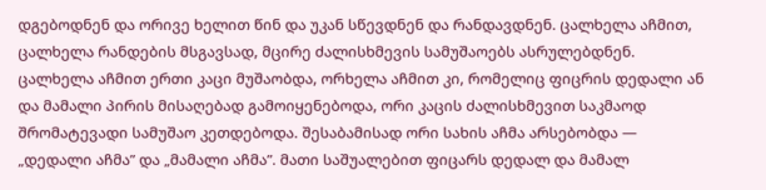დგებოდნენ და ორივე ხელით წინ და უკან სწევდნენ და რანდავდნენ. ცალხელა აჩმით, ცალხელა რანდების მსგავსად, მცირე ძალისხმევის სამუშაოებს ასრულებდნენ. ცალხელა აჩმით ერთი კაცი მუშაობდა, ორხელა აჩმით კი, რომელიც ფიცრის დედალი ან და მამალი პირის მისაღებად გამოიყენებოდა, ორი კაცის ძალისხმევით საკმაოდ შრომატევადი სამუშაო კეთდებოდა. შესაბამისად ორი სახის აჩმა არსებობდა — „დედალი აჩმა” და „მამალი აჩმა”. მათი საშუალებით ფიცარს დედალ და მამალ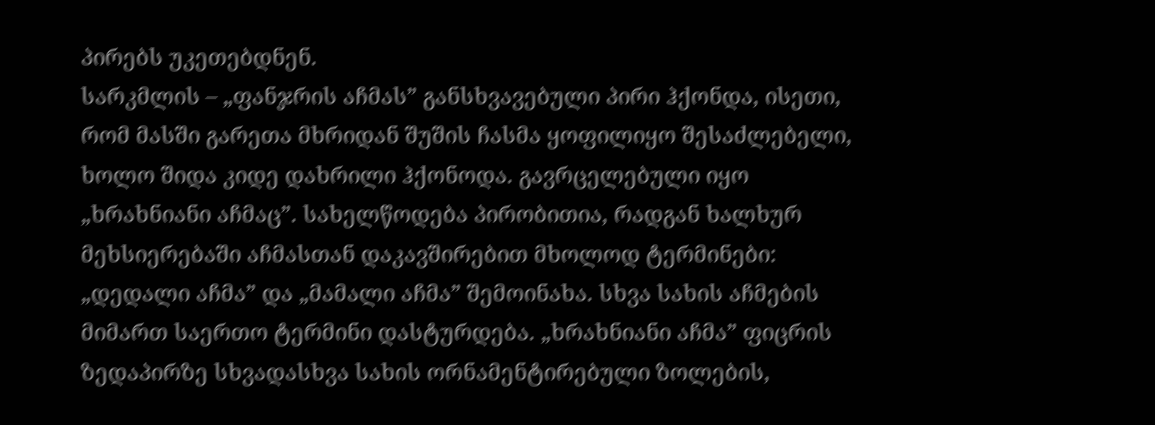პირებს უკეთებდნენ.
სარკმლის – „ფანჯრის აჩმას” განსხვავებული პირი ჰქონდა, ისეთი, რომ მასში გარეთა მხრიდან შუშის ჩასმა ყოფილიყო შესაძლებელი, ხოლო შიდა კიდე დახრილი ჰქონოდა. გავრცელებული იყო „ხრახნიანი აჩმაც”. სახელწოდება პირობითია, რადგან ხალხურ მეხსიერებაში აჩმასთან დაკავშირებით მხოლოდ ტერმინები: „დედალი აჩმა” და „მამალი აჩმა” შემოინახა. სხვა სახის აჩმების მიმართ საერთო ტერმინი დასტურდება. „ხრახნიანი აჩმა” ფიცრის ზედაპირზე სხვადასხვა სახის ორნამენტირებული ზოლების,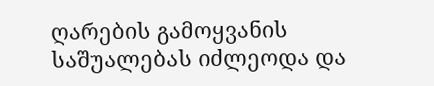ღარების გამოყვანის საშუალებას იძლეოდა და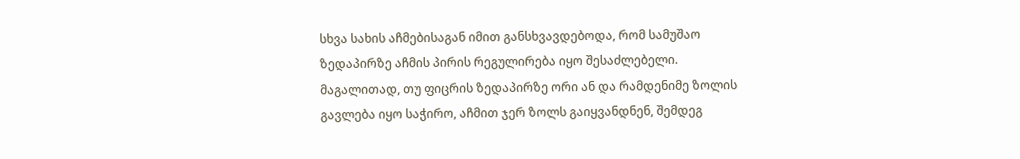სხვა სახის აჩმებისაგან იმით განსხვავდებოდა, რომ სამუშაო ზედაპირზე აჩმის პირის რეგულირება იყო შესაძლებელი. მაგალითად, თუ ფიცრის ზედაპირზე ორი ან და რამდენიმე ზოლის გავლება იყო საჭირო, აჩმით ჯერ ზოლს გაიყვანდნენ, შემდეგ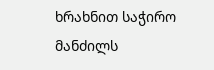ხრახნით საჭირო მანძილს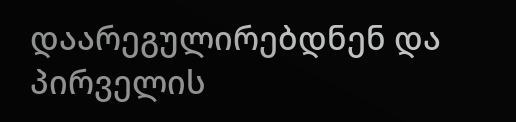დაარეგულირებდნენ და პირველის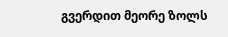გვერდით მეორე ზოლს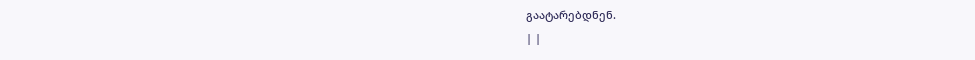გაატარებდნენ.
| |